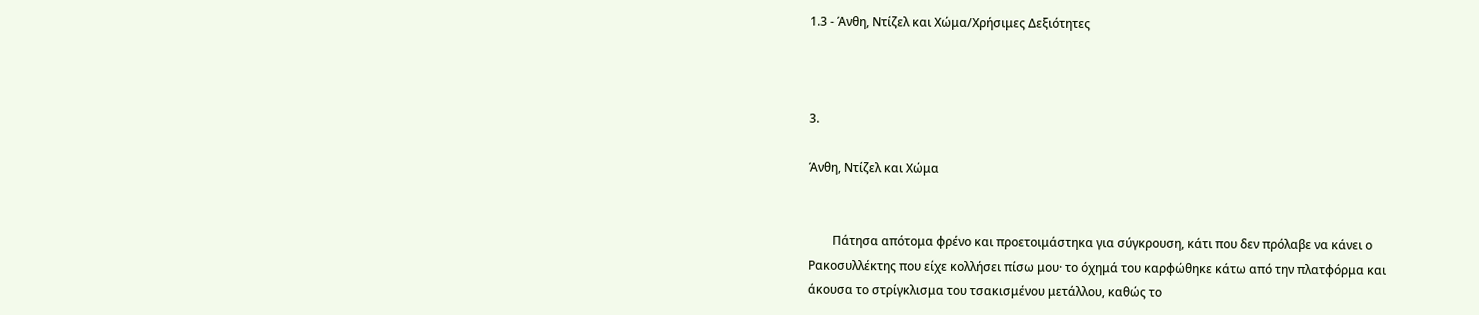1.3 - Άνθη, Ντίζελ και Χώμα/Χρήσιμες Δεξιότητες



3.

Άνθη, Ντίζελ και Χώμα


        Πάτησα απότομα φρένο και προετοιμάστηκα για σύγκρουση, κάτι που δεν πρόλαβε να κάνει ο Ρακοσυλλέκτης που είχε κολλήσει πίσω μου· το όχημά του καρφώθηκε κάτω από την πλατφόρμα και άκουσα το στρίγκλισμα του τσακισμένου μετάλλου, καθώς το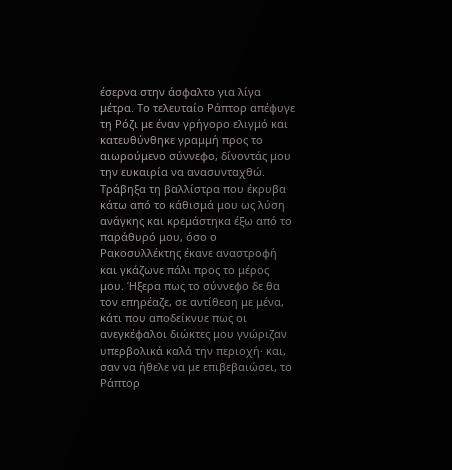έσερνα στην άσφαλτο για λίγα μέτρα. Το τελευταίο Ράπτορ απέφυγε τη Ρόζι με έναν γρήγορο ελιγμό και κατευθύνθηκε γραμμή προς το αιωρούμενο σύννεφο, δίνοντάς μου την ευκαιρία να ανασυνταχθώ. Τράβηξα τη βαλλίστρα που έκρυβα κάτω από το κάθισμά μου ως λύση ανάγκης και κρεμάστηκα έξω από το παράθυρό μου, όσο ο Ρακοσυλλέκτης έκανε αναστροφή και γκάζωνε πάλι προς το μέρος μου. Ήξερα πως το σύννεφο δε θα τον επηρέαζε, σε αντίθεση με μένα, κάτι που αποδείκνυε πως οι ανεγκέφαλοι διώκτες μου γνώριζαν υπερβολικά καλά την περιοχή· και, σαν να ήθελε να με επιβεβαιώσει, το Ράπτορ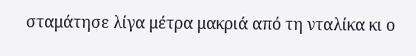σταμάτησε λίγα μέτρα μακριά από τη νταλίκα κι ο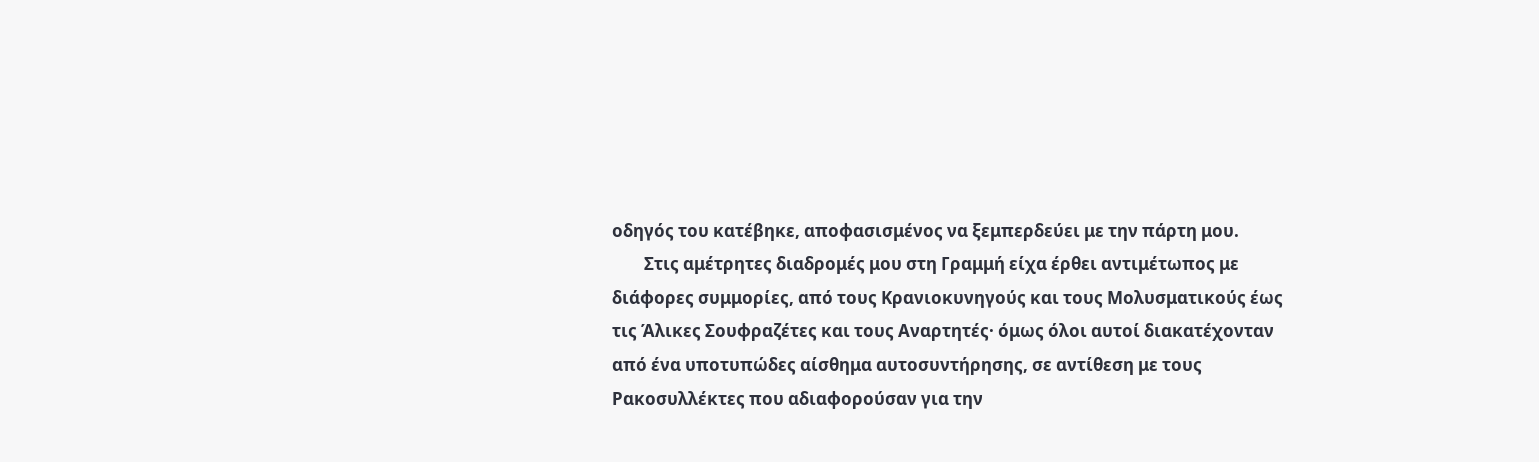οδηγός του κατέβηκε, αποφασισμένος να ξεμπερδεύει με την πάρτη μου.
        Στις αμέτρητες διαδρομές μου στη Γραμμή είχα έρθει αντιμέτωπος με διάφορες συμμορίες, από τους Κρανιοκυνηγούς και τους Μολυσματικούς έως τις Άλικες Σουφραζέτες και τους Αναρτητές· όμως όλοι αυτοί διακατέχονταν από ένα υποτυπώδες αίσθημα αυτοσυντήρησης, σε αντίθεση με τους Ρακοσυλλέκτες που αδιαφορούσαν για την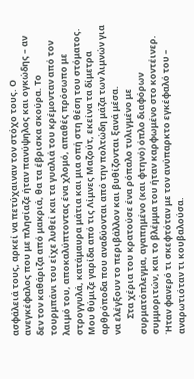ασφάλειά τους, αρκεί να πετύχαιναν τον στόχο τους. Ο ανεγκέφαλος που με πλησίαζε ήταν πανύψηλος και ογκώδης – αν δεν τον καθάριζα από μακριά, θα τα έβρισκα σκούρα. Το τουρμπάνι του είχε λυθεί και τα γυαλιά του κρέμονταν από τον λαιμό του, αποκαλύπτοντας ένα χλομό, απαθές πρόσωπο με στρογγυλά, κατάμαυρα μάτια και μια οπή στη θέση του στόματος. Μου θύμιζε γαρίδα από τις Λίμνες Μαζούτ, εκείνα τα δίμετρα αρθρόποδα που αναδύονται από την πολτώδη μάζα των λιμνών για να ελέγξουν το περιβάλλον και βυθίζονται ξανά μέσα.
        Στα χέρια του κρατούσε ένα ρόπαλο τυλιγμένο με συρματόπλεγμα, αγαπημένο (και φτηνό) όπλο διαφόρων συμμοριτών, και το βλέμμα του ήταν καρφωμένο στο κοντέινερ. Ήταν φανερό τι σκεφτόταν με τον ανύπαρκτο εγκέφαλό του – αναρωτιόταν τι κουβαλούσα.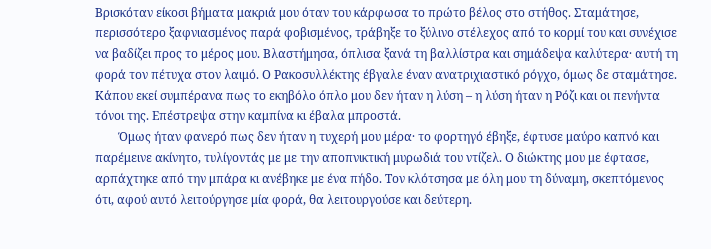Βρισκόταν είκοσι βήματα μακριά μου όταν του κάρφωσα το πρώτο βέλος στο στήθος. Σταμάτησε, περισσότερο ξαφνιασμένος παρά φοβισμένος, τράβηξε το ξύλινο στέλεχος από το κορμί του και συνέχισε να βαδίζει προς το μέρος μου. Βλαστήμησα, όπλισα ξανά τη βαλλίστρα και σημάδεψα καλύτερα· αυτή τη φορά τον πέτυχα στον λαιμό. Ο Ρακοσυλλέκτης έβγαλε έναν ανατριχιαστικό ρόγχο, όμως δε σταμάτησε. Κάπου εκεί συμπέρανα πως το εκηβόλο όπλο μου δεν ήταν η λύση – η λύση ήταν η Ρόζι και οι πενήντα τόνοι της. Επέστρεψα στην καμπίνα κι έβαλα μπροστά.
        Όμως ήταν φανερό πως δεν ήταν η τυχερή μου μέρα· το φορτηγό έβηξε, έφτυσε μαύρο καπνό και παρέμεινε ακίνητο, τυλίγοντάς με με την αποπνικτική μυρωδιά του ντίζελ. Ο διώκτης μου με έφτασε, αρπάχτηκε από την μπάρα κι ανέβηκε με ένα πήδο. Τον κλότσησα με όλη μου τη δύναμη, σκεπτόμενος ότι, αφού αυτό λειτούργησε μία φορά, θα λειτουργούσε και δεύτερη.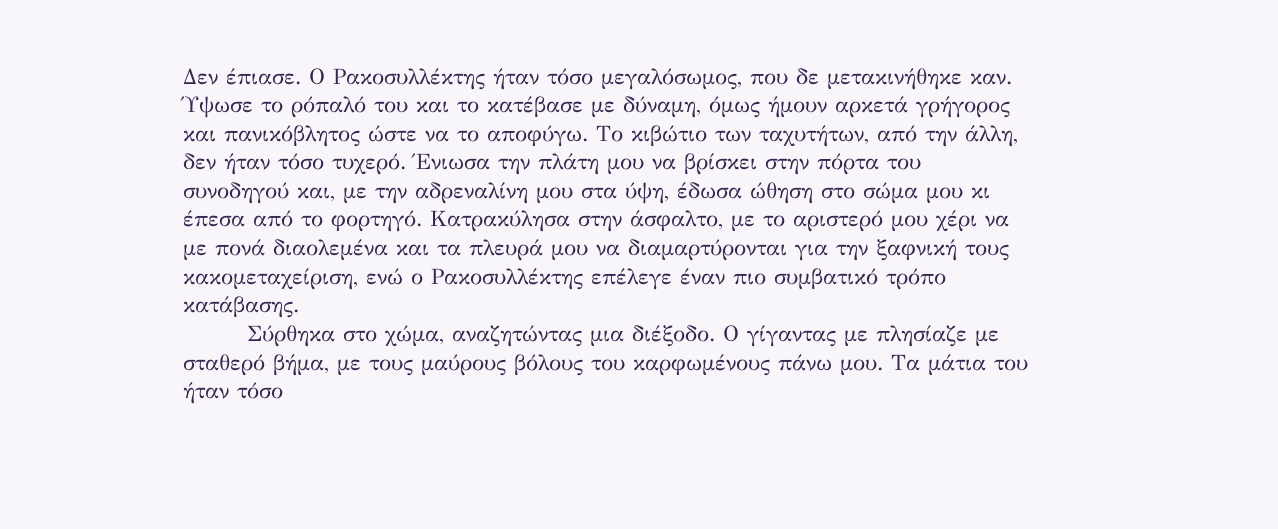Δεν έπιασε. Ο Ρακοσυλλέκτης ήταν τόσο μεγαλόσωμος, που δε μετακινήθηκε καν. Ύψωσε το ρόπαλό του και το κατέβασε με δύναμη, όμως ήμουν αρκετά γρήγορος και πανικόβλητος ώστε να το αποφύγω. Το κιβώτιο των ταχυτήτων, από την άλλη, δεν ήταν τόσο τυχερό. Ένιωσα την πλάτη μου να βρίσκει στην πόρτα του συνοδηγού και, με την αδρεναλίνη μου στα ύψη, έδωσα ώθηση στο σώμα μου κι έπεσα από το φορτηγό. Κατρακύλησα στην άσφαλτο, με το αριστερό μου χέρι να με πονά διαολεμένα και τα πλευρά μου να διαμαρτύρονται για την ξαφνική τους κακομεταχείριση, ενώ ο Ρακοσυλλέκτης επέλεγε έναν πιο συμβατικό τρόπο κατάβασης.
        Σύρθηκα στο χώμα, αναζητώντας μια διέξοδο. Ο γίγαντας με πλησίαζε με σταθερό βήμα, με τους μαύρους βόλους του καρφωμένους πάνω μου. Τα μάτια του ήταν τόσο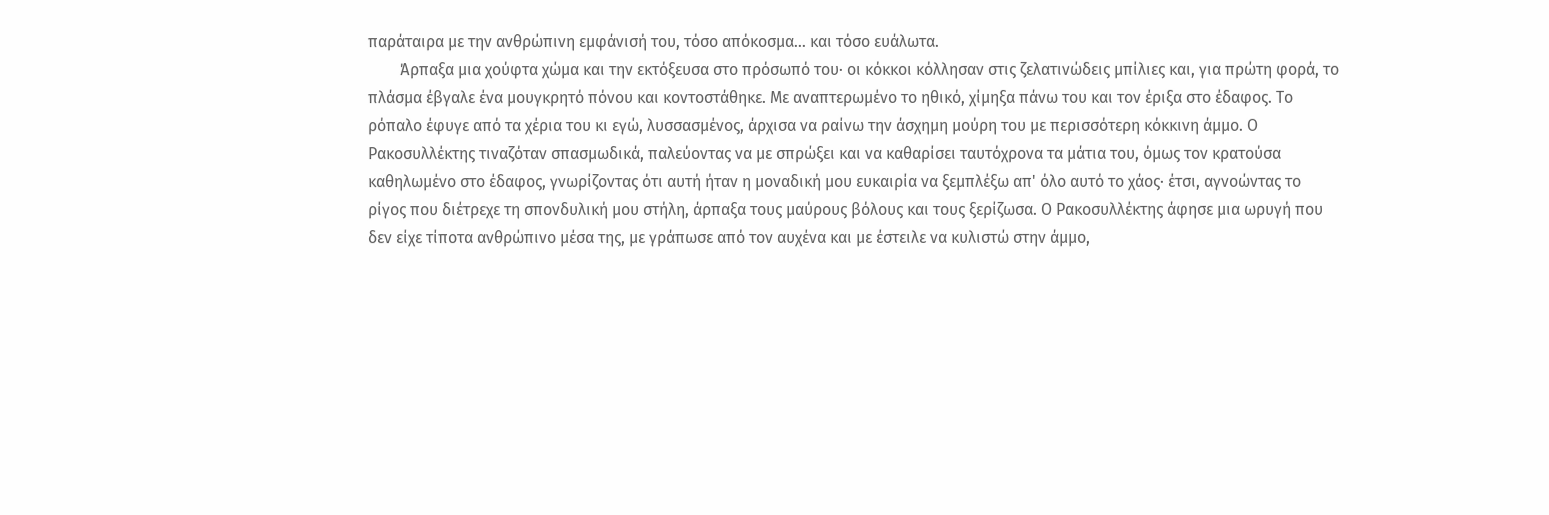παράταιρα με την ανθρώπινη εμφάνισή του, τόσο απόκοσμα... και τόσο ευάλωτα.
        Άρπαξα μια χούφτα χώμα και την εκτόξευσα στο πρόσωπό του· οι κόκκοι κόλλησαν στις ζελατινώδεις μπίλιες και, για πρώτη φορά, το πλάσμα έβγαλε ένα μουγκρητό πόνου και κοντοστάθηκε. Με αναπτερωμένο το ηθικό, χίμηξα πάνω του και τον έριξα στο έδαφος. Το ρόπαλο έφυγε από τα χέρια του κι εγώ, λυσσασμένος, άρχισα να ραίνω την άσχημη μούρη του με περισσότερη κόκκινη άμμο. Ο Ρακοσυλλέκτης τιναζόταν σπασμωδικά, παλεύοντας να με σπρώξει και να καθαρίσει ταυτόχρονα τα μάτια του, όμως τον κρατούσα καθηλωμένο στο έδαφος, γνωρίζοντας ότι αυτή ήταν η μοναδική μου ευκαιρία να ξεμπλέξω απ' όλο αυτό το χάος· έτσι, αγνοώντας το ρίγος που διέτρεχε τη σπονδυλική μου στήλη, άρπαξα τους μαύρους βόλους και τους ξερίζωσα. Ο Ρακοσυλλέκτης άφησε μια ωρυγή που δεν είχε τίποτα ανθρώπινο μέσα της, με γράπωσε από τον αυχένα και με έστειλε να κυλιστώ στην άμμο,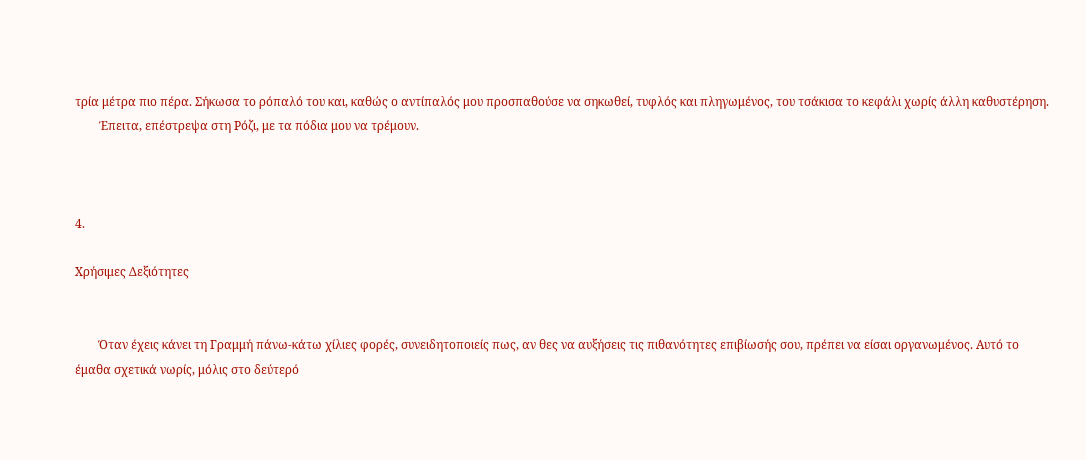τρία μέτρα πιο πέρα. Σήκωσα το ρόπαλό του και, καθώς ο αντίπαλός μου προσπαθούσε να σηκωθεί, τυφλός και πληγωμένος, του τσάκισα το κεφάλι χωρίς άλλη καθυστέρηση.
        Έπειτα, επέστρεψα στη Ρόζι, με τα πόδια μου να τρέμουν.



4.

Χρήσιμες Δεξιότητες


        Όταν έχεις κάνει τη Γραμμή πάνω-κάτω χίλιες φορές, συνειδητοποιείς πως, αν θες να αυξήσεις τις πιθανότητες επιβίωσής σου, πρέπει να είσαι οργανωμένος. Αυτό το έμαθα σχετικά νωρίς, μόλις στο δεύτερό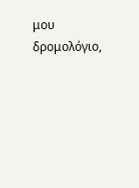μου δρομολόγιο,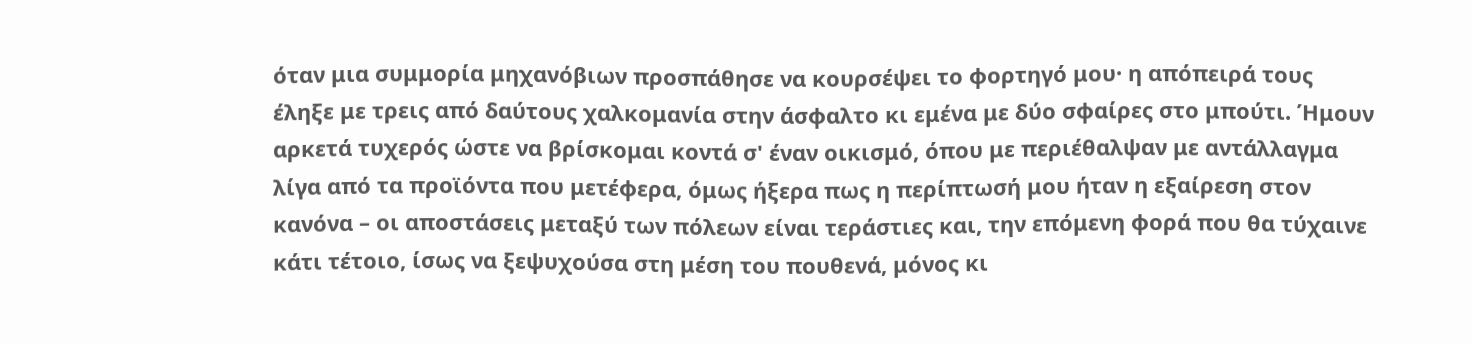όταν μια συμμορία μηχανόβιων προσπάθησε να κουρσέψει το φορτηγό μου· η απόπειρά τους έληξε με τρεις από δαύτους χαλκομανία στην άσφαλτο κι εμένα με δύο σφαίρες στο μπούτι. Ήμουν αρκετά τυχερός ώστε να βρίσκομαι κοντά σ' έναν οικισμό, όπου με περιέθαλψαν με αντάλλαγμα λίγα από τα προϊόντα που μετέφερα, όμως ήξερα πως η περίπτωσή μου ήταν η εξαίρεση στον κανόνα – οι αποστάσεις μεταξύ των πόλεων είναι τεράστιες και, την επόμενη φορά που θα τύχαινε κάτι τέτοιο, ίσως να ξεψυχούσα στη μέση του πουθενά, μόνος κι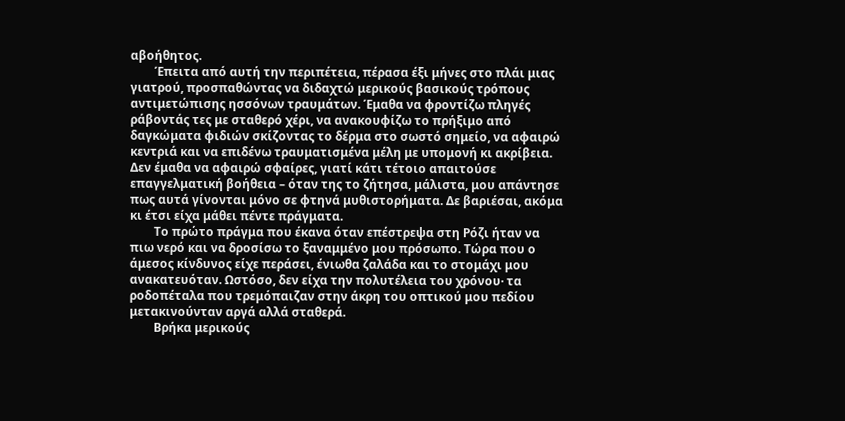αβοήθητος.
        Έπειτα από αυτή την περιπέτεια, πέρασα έξι μήνες στο πλάι μιας γιατρού, προσπαθώντας να διδαχτώ μερικούς βασικούς τρόπους αντιμετώπισης ησσόνων τραυμάτων. Έμαθα να φροντίζω πληγές ράβοντάς τες με σταθερό χέρι, να ανακουφίζω το πρήξιμο από δαγκώματα φιδιών σκίζοντας το δέρμα στο σωστό σημείο, να αφαιρώ κεντριά και να επιδένω τραυματισμένα μέλη με υπομονή κι ακρίβεια. Δεν έμαθα να αφαιρώ σφαίρες, γιατί κάτι τέτοιο απαιτούσε επαγγελματική βοήθεια – όταν της το ζήτησα, μάλιστα, μου απάντησε πως αυτά γίνονται μόνο σε φτηνά μυθιστορήματα. Δε βαριέσαι, ακόμα κι έτσι είχα μάθει πέντε πράγματα.
        Το πρώτο πράγμα που έκανα όταν επέστρεψα στη Ρόζι ήταν να πιω νερό και να δροσίσω το ξαναμμένο μου πρόσωπο. Τώρα που ο άμεσος κίνδυνος είχε περάσει, ένιωθα ζαλάδα και το στομάχι μου ανακατευόταν. Ωστόσο, δεν είχα την πολυτέλεια του χρόνου· τα ροδοπέταλα που τρεμόπαιζαν στην άκρη του οπτικού μου πεδίου μετακινούνταν αργά αλλά σταθερά.
        Βρήκα μερικούς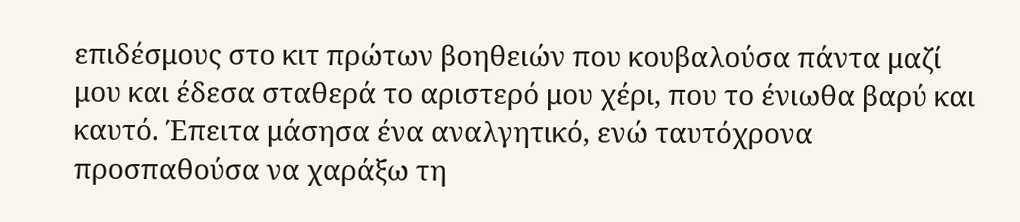επιδέσμους στο κιτ πρώτων βοηθειών που κουβαλούσα πάντα μαζί μου και έδεσα σταθερά το αριστερό μου χέρι, που το ένιωθα βαρύ και καυτό. Έπειτα μάσησα ένα αναλγητικό, ενώ ταυτόχρονα προσπαθούσα να χαράξω τη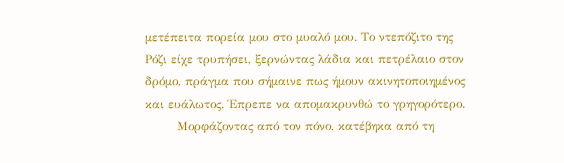μετέπειτα πορεία μου στο μυαλό μου. Το ντεπόζιτο της Ρόζι είχε τρυπήσει, ξερνώντας λάδια και πετρέλαιο στον δρόμο, πράγμα που σήμαινε πως ήμουν ακινητοποιημένος και ευάλωτος. Έπρεπε να απομακρυνθώ το γρηγορότερο.
        Μορφάζοντας από τον πόνο, κατέβηκα από τη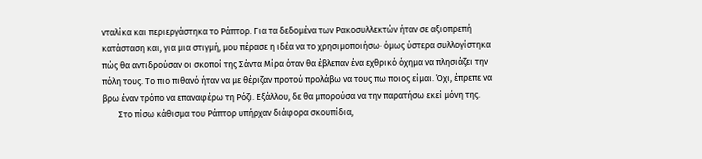νταλίκα και περιεργάστηκα το Ράπτορ. Για τα δεδομένα των Ρακοσυλλεκτών ήταν σε αξιοπρεπή κατάσταση και, για μια στιγμή, μου πέρασε η ιδέα να το χρησιμοποιήσω· όμως ύστερα συλλογίστηκα πώς θα αντιδρούσαν οι σκοποί της Σάντα Μίρα όταν θα έβλεπαν ένα εχθρικό όχημα να πλησιάζει την πόλη τους. Το πιο πιθανό ήταν να με θέριζαν προτού προλάβω να τους πω ποιος είμαι. Όχι, έπρεπε να βρω έναν τρόπο να επαναφέρω τη Ρόζι. Εξάλλου, δε θα μπορούσα να την παρατήσω εκεί μόνη της.
        Στο πίσω κάθισμα του Ράπτορ υπήρχαν διάφορα σκουπίδια,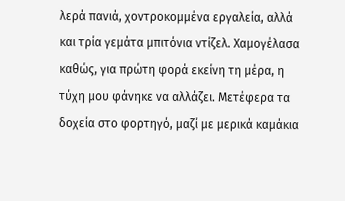λερά πανιά, χοντροκομμένα εργαλεία, αλλά και τρία γεμάτα μπιτόνια ντίζελ. Χαμογέλασα καθώς, για πρώτη φορά εκείνη τη μέρα, η τύχη μου φάνηκε να αλλάζει. Μετέφερα τα δοχεία στο φορτηγό, μαζί με μερικά καμάκια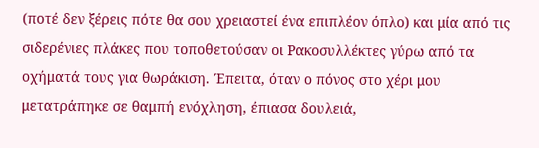(ποτέ δεν ξέρεις πότε θα σου χρειαστεί ένα επιπλέον όπλο) και μία από τις σιδερένιες πλάκες που τοποθετούσαν οι Ρακοσυλλέκτες γύρω από τα οχήματά τους για θωράκιση. Έπειτα, όταν ο πόνος στο χέρι μου μετατράπηκε σε θαμπή ενόχληση, έπιασα δουλειά,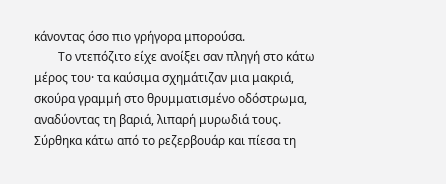κάνοντας όσο πιο γρήγορα μπορούσα.
        Το ντεπόζιτο είχε ανοίξει σαν πληγή στο κάτω μέρος του· τα καύσιμα σχημάτιζαν μια μακριά, σκούρα γραμμή στο θρυμματισμένο οδόστρωμα, αναδύοντας τη βαριά, λιπαρή μυρωδιά τους. Σύρθηκα κάτω από το ρεζερβουάρ και πίεσα τη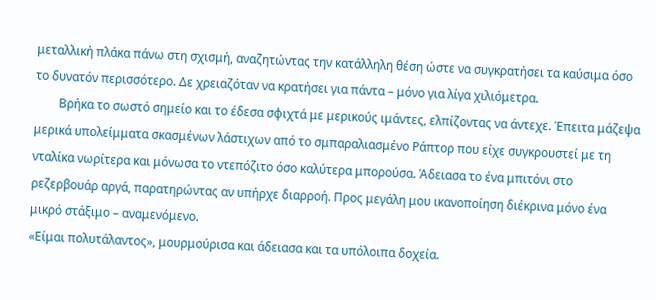μεταλλική πλάκα πάνω στη σχισμή, αναζητώντας την κατάλληλη θέση ώστε να συγκρατήσει τα καύσιμα όσο το δυνατόν περισσότερο. Δε χρειαζόταν να κρατήσει για πάντα – μόνο για λίγα χιλιόμετρα.
        Βρήκα το σωστό σημείο και το έδεσα σφιχτά με μερικούς ιμάντες, ελπίζοντας να άντεχε. Έπειτα μάζεψα μερικά υπολείμματα σκασμένων λάστιχων από το σμπαραλιασμένο Ράπτορ που είχε συγκρουστεί με τη νταλίκα νωρίτερα και μόνωσα το ντεπόζιτο όσο καλύτερα μπορούσα. Άδειασα το ένα μπιτόνι στο ρεζερβουάρ αργά, παρατηρώντας αν υπήρχε διαρροή. Προς μεγάλη μου ικανοποίηση διέκρινα μόνο ένα μικρό στάξιμο – αναμενόμενο.
«Είμαι πολυτάλαντος», μουρμούρισα και άδειασα και τα υπόλοιπα δοχεία.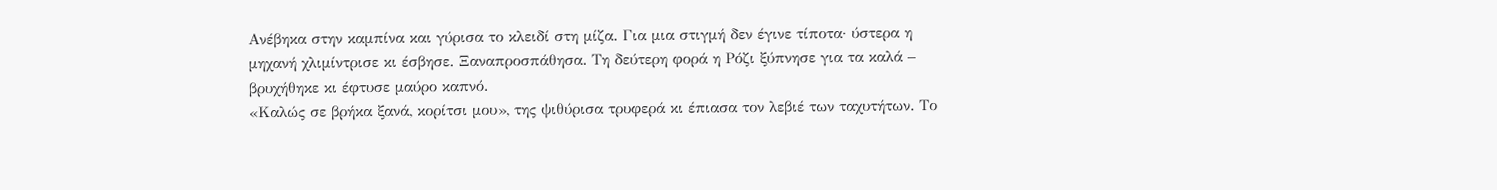Ανέβηκα στην καμπίνα και γύρισα το κλειδί στη μίζα. Για μια στιγμή δεν έγινε τίποτα· ύστερα η μηχανή χλιμίντρισε κι έσβησε. Ξαναπροσπάθησα. Τη δεύτερη φορά η Ρόζι ξύπνησε για τα καλά – βρυχήθηκε κι έφτυσε μαύρο καπνό.
«Καλώς σε βρήκα ξανά, κορίτσι μου», της ψιθύρισα τρυφερά κι έπιασα τον λεβιέ των ταχυτήτων. Το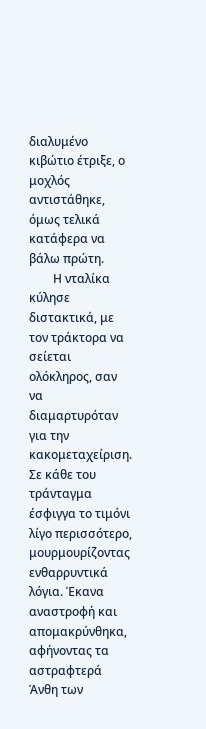διαλυμένο κιβώτιο έτριξε, ο μοχλός αντιστάθηκε, όμως τελικά κατάφερα να βάλω πρώτη.
        Η νταλίκα κύλησε διστακτικά, με τον τράκτορα να σείεται ολόκληρος, σαν να διαμαρτυρόταν για την κακομεταχείριση. Σε κάθε του τράνταγμα έσφιγγα το τιμόνι λίγο περισσότερο, μουρμουρίζοντας ενθαρρυντικά λόγια. Έκανα αναστροφή και απομακρύνθηκα, αφήνοντας τα αστραφτερά Άνθη των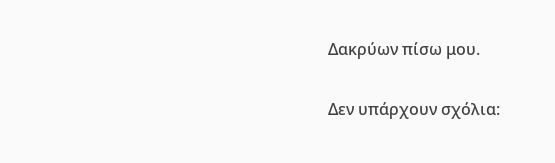Δακρύων πίσω μου.

Δεν υπάρχουν σχόλια: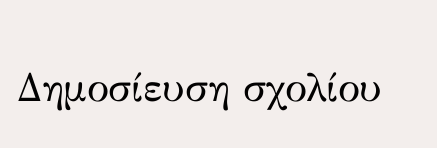Δημοσίευση σχολίου